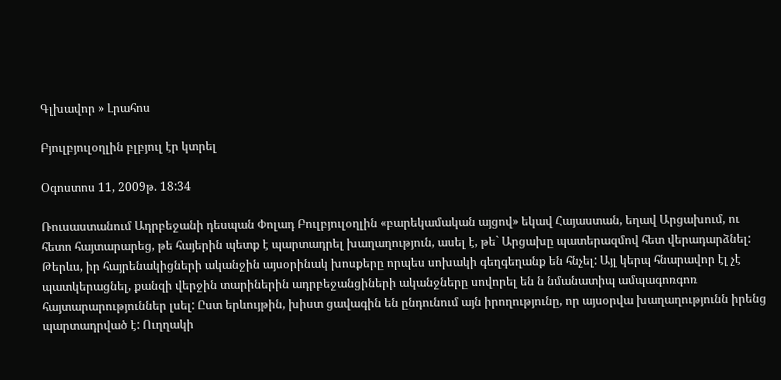Գլխավոր » Լրահոս

Բյուլբյուլօղլին բլբյուլ էր կտրել

Օգոստոս 11, 2009թ. 18:34

Ռուսաստանում Ադրբեջանի դեսպան Փոլադ Բուլբյուլօղլին «բարեկամական այցով» եկավ Հայաստան, եղավ Արցախում, ու հետո հայտարարեց, թե հայերին պետք է պարտադրել խաղաղություն, ասել է, թե` Արցախը պատերազմով հետ վերադարձնել:
Թերևս, իր հայրենակիցների ականջին այսօրինակ խոսքերը որպես սոխակի գեղգեղանք են հնչել: Այլ կերպ հնարավոր էլ չէ պատկերացնել, քանզի վերջին տարիներին ադրբեջանցիների ականջները սովորել են ն նմանատիպ ամպագոռգոռ հայտարարություններ լսել: Ըստ երևույթին, խիստ ցավագին են ընդունում այն իրողությունը, որ այսօրվա խաղաղությունն իրենց պարտադրված է: Ուղղակի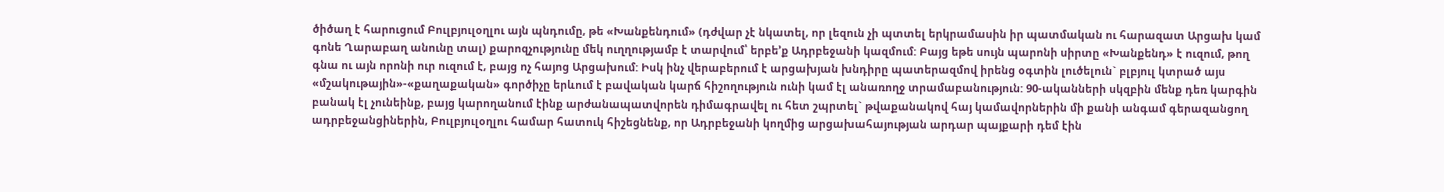ծիծաղ է հարուցում Բուլբյուլօղլու այն պնդումը, թե «Խանքենդում» (դժվար չէ նկատել, որ լեզուն չի պտտել երկրամասին իր պատմական ու հարազատ Արցախ կամ գոնե Ղարաբաղ անունը տալ) քարոզչությունը մեկ ուղղությամբ է տարվում՝ երբե’ք Ադրբեջանի կազմում: Բայց եթե սույն պարոնի սիրտը «Խանքենդ» է ուզում, թող գնա ու այն որոնի ուր ուզում է, բայց ոչ հայոց Արցախում: Իսկ ինչ վերաբերում է արցախյան խնդիրը պատերազմով իրենց օգտին լուծելուն` բլբյուլ կտրած այս «մշակութային»-«քաղաքական» գործիչը երևում է բավական կարճ հիշողություն ունի կամ էլ անառողջ տրամաբանություն: 90-ականների սկզբին մենք դեռ կարգին բանակ էլ չունեինք, բայց կարողանում էինք արժանապատվորեն դիմագրավել ու հետ շպրտել` թվաքանակով հայ կամավորներին մի քանի անգամ գերազանցող ադրբեջանցիներին, Բուլբյուլօղլու համար հատուկ հիշեցնենք, որ Ադրբեջանի կողմից արցախահայության արդար պայքարի դեմ էին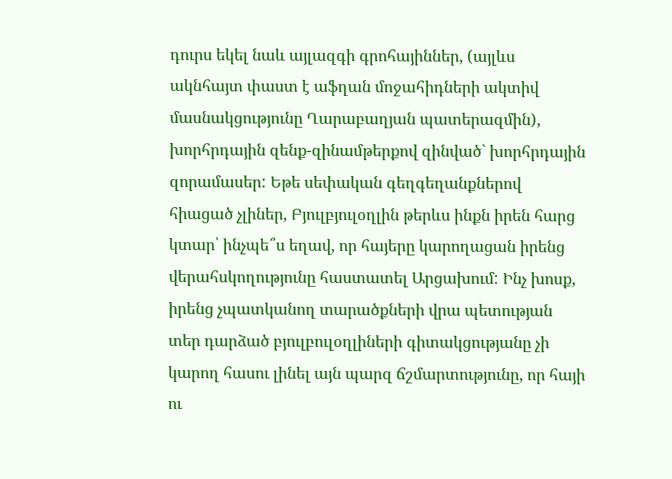դուրս եկել նաև այլազգի գրոհայիններ, (այլևս ակնհայտ փաստ է աֆղան մոջահիդների ակտիվ մասնակցությունը Ղարաբաղյան պատերազմին), խորհրդային զենք-զինամթերքով զինված` խորհրդային զորամասեր: Եթե սեփական գեղգեղանքներով հիացած չլիներ, Բյուլբյուլօղլին թերևս ինքն իրեն հարց կտար՝ ինչպե՞ս եղավ, որ հայերը կարողացան իրենց վերահսկողությունը հաստատել Արցախում: Ինչ խոսք, իրենց չպատկանող տարածքների վրա պետության տեր դարձած բյուլբուլօղլիների գիտակցությանը չի կարող հասու լինել այն պարզ ճշմարտությունը, որ հայի ու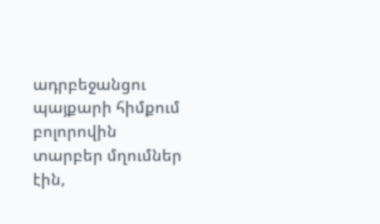ադրբեջանցու պայքարի հիմքում բոլորովին տարբեր մղումներ էին,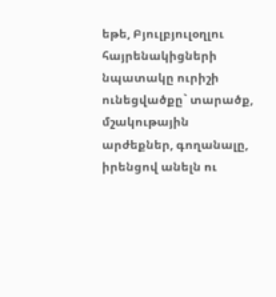եթե, Բյուլբյուլօղլու հայրենակիցների նպատակը ուրիշի ունեցվածքը` տարածք, մշակութային արժեքներ, գողանալը, իրենցով անելն ու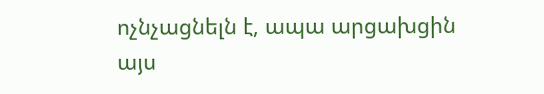ոչնչացնելն է, ապա արցախցին այս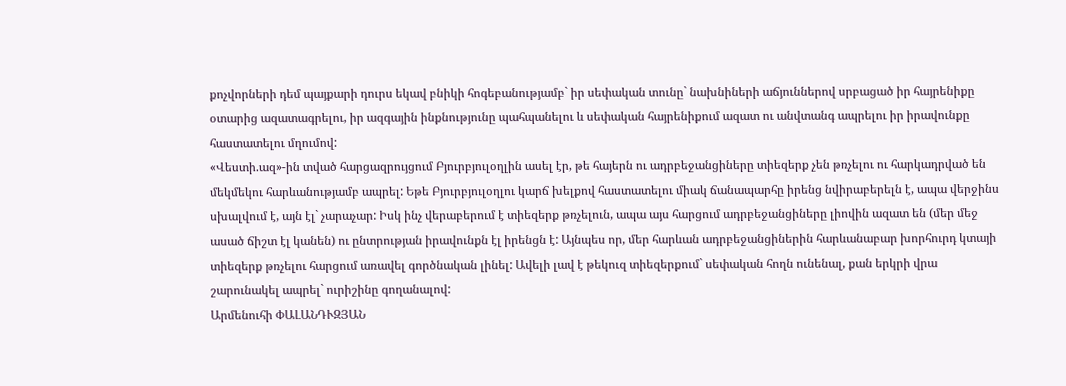քոչվորների դեմ պայքարի դուրս եկավ բնիկի հոգեբանությամբ` իր սեփական տունը` նախնիների աճյուններով սրբացած իր հայրենիքը օտարից ազատագրելու, իր ազգային ինքնությունը պահպանելու և սեփական հայրենիքում ազատ ու անվտանգ ապրելու իր իրավունքը հաստատելու մղումով:
«Վեստի.ազ»-ին տված հարցազրույցում Բյուրբյուլօղլին ասել էր, թե հայերն ու ադրբեջանցիները տիեզերք չեն թռչելու ու հարկադրված են մեկմեկու հարևանությամբ ապրել: Եթե Բյուրբյուլօղլու կարճ խելքով հաստատելու միակ ճանապարհը իրենց նվիրաբերելն է, ապա վերջինս սխալվում է, այն էլ` չարաչար: Իսկ ինչ վերաբերում է տիեզերք թռչելուն, ապա այս հարցում ադրբեջանցիները լիովին ազատ են (մեր մեջ ասած ճիշտ էլ կանեն) ու ընտրության իրավունքն էլ իրենցն է: Այնպես որ, մեր հարևան ադրբեջանցիներին հարևանաբար խորհուրդ կտայի տիեզերք թռչելու հարցում առավել գործնական լինել: Ավելի լավ է թեկուզ տիեզերքում` սեփական հողն ունենալ, քան երկրի վրա շարունակել ապրել` ուրիշինը գողանալով:
Արմենուհի ՓԱԼԱՆԴՒԶՅԱՆ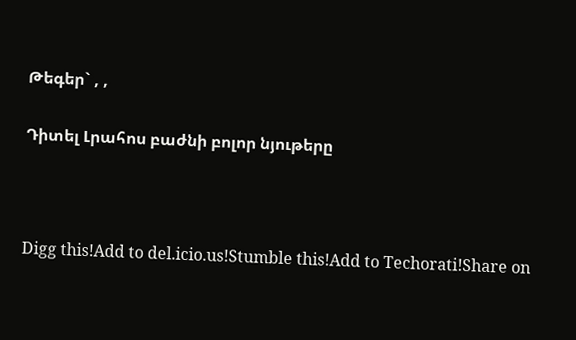Թեգեր` , ,

Դիտել Լրահոս բաժնի բոլոր նյութերը



Digg this!Add to del.icio.us!Stumble this!Add to Techorati!Share on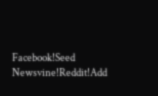Facebook!Seed Newsvine!Reddit!Add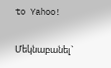to Yahoo!

Մեկնաբանել`